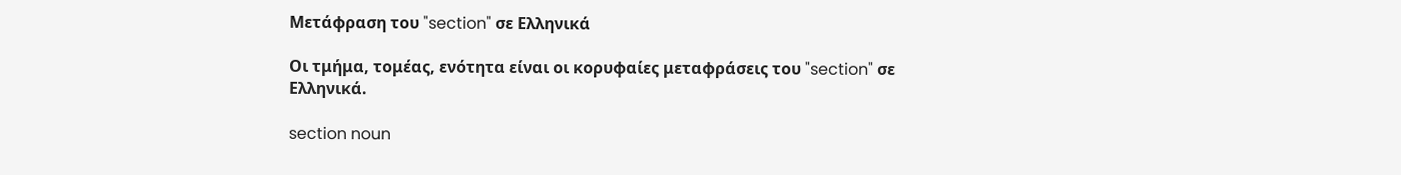Μετάφραση του "section" σε Ελληνικά

Οι τμήμα, τομέας, ενότητα είναι οι κορυφαίες μεταφράσεις του "section" σε Ελληνικά.

section noun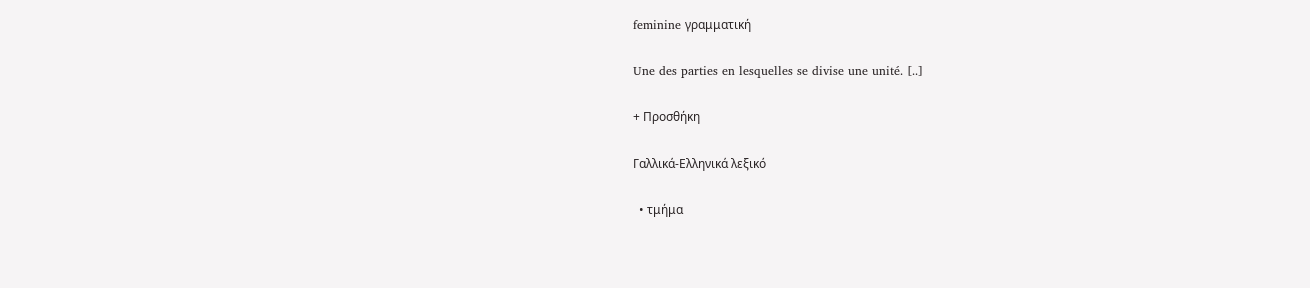feminine γραμματική

Une des parties en lesquelles se divise une unité. [..]

+ Προσθήκη

Γαλλικά-Ελληνικά λεξικό

  • τμήμα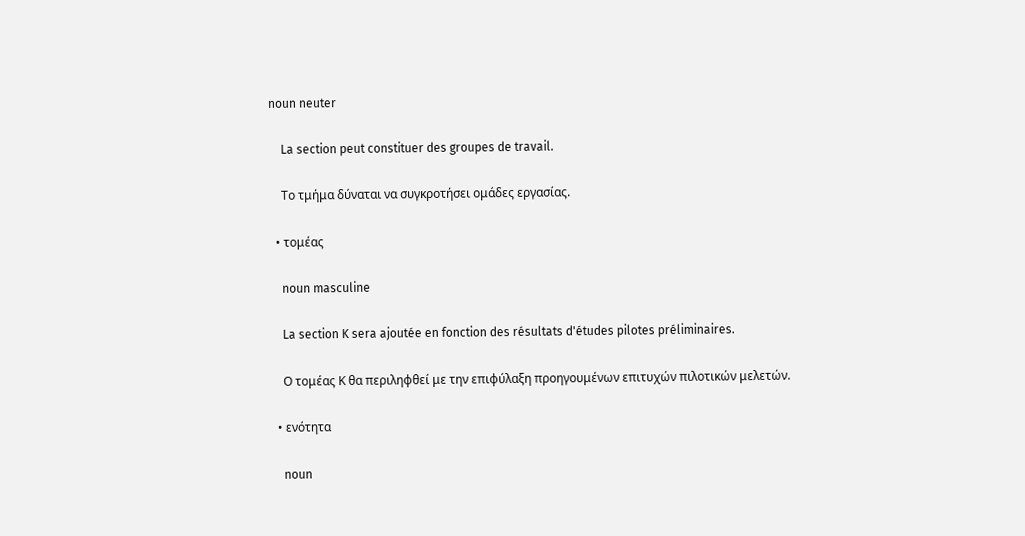noun neuter

    La section peut constituer des groupes de travail.

    Το τμήμα δύναται να συγκροτήσει ομάδες εργασίας.

  • τομέας

    noun masculine

    La section K sera ajoutée en fonction des résultats d'études pilotes préliminaires.

    Ο τομέας Κ θα περιληφθεί με την επιφύλαξη προηγουμένων επιτυχών πιλοτικών μελετών.

  • ενότητα

    noun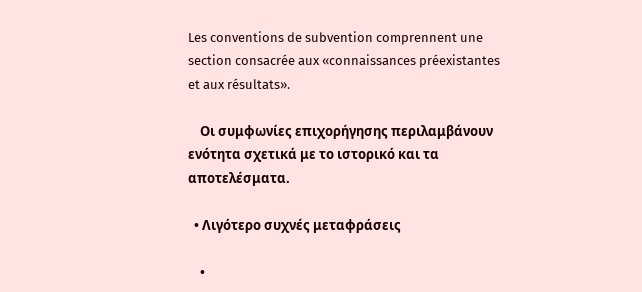Les conventions de subvention comprennent une section consacrée aux «connaissances préexistantes et aux résultats».

    Οι συμφωνίες επιχορήγησης περιλαμβάνουν ενότητα σχετικά με το ιστορικό και τα αποτελέσματα.

  • Λιγότερο συχνές μεταφράσεις

    •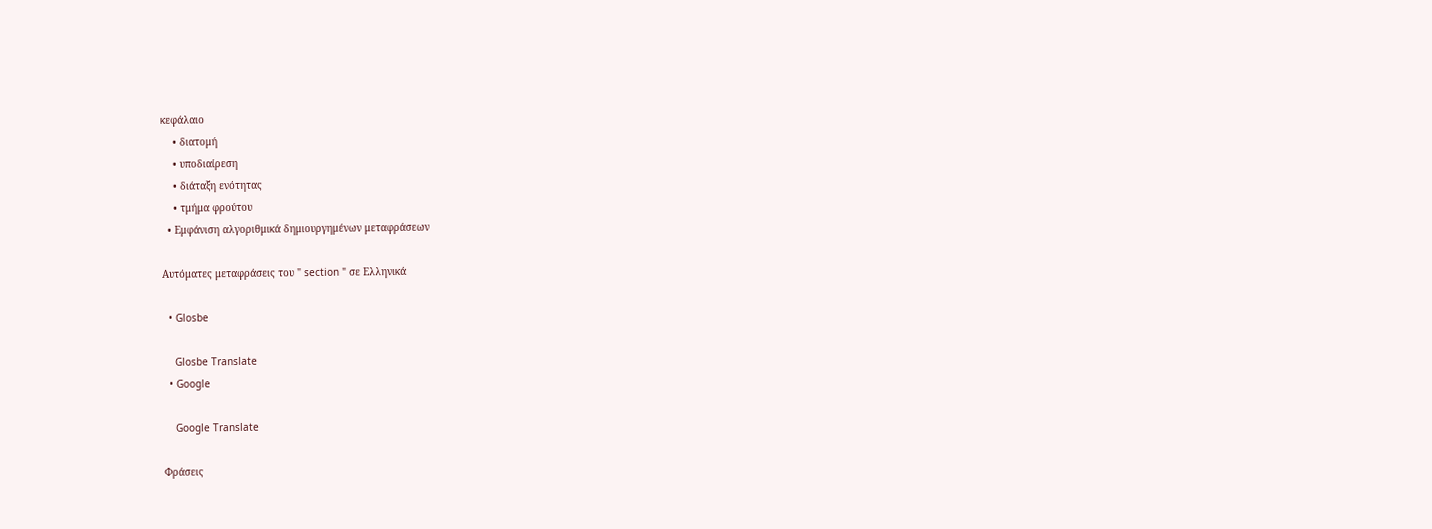κεφάλαιο
    • διατομή
    • υποδιαίρεση
    • διάταξη ενότητας
    • τμήμα φρούτου
  • Εμφάνιση αλγοριθμικά δημιουργημένων μεταφράσεων

Αυτόματες μεταφράσεις του " section " σε Ελληνικά

  • Glosbe

    Glosbe Translate
  • Google

    Google Translate

Φράσεις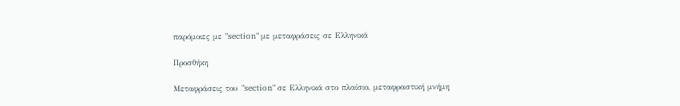παρόμοιες με "section" με μεταφράσεις σε Ελληνικά

Προσθήκη

Μεταφράσεις του "section" σε Ελληνικά στο πλαίσιο, μεταφραστική μνήμη